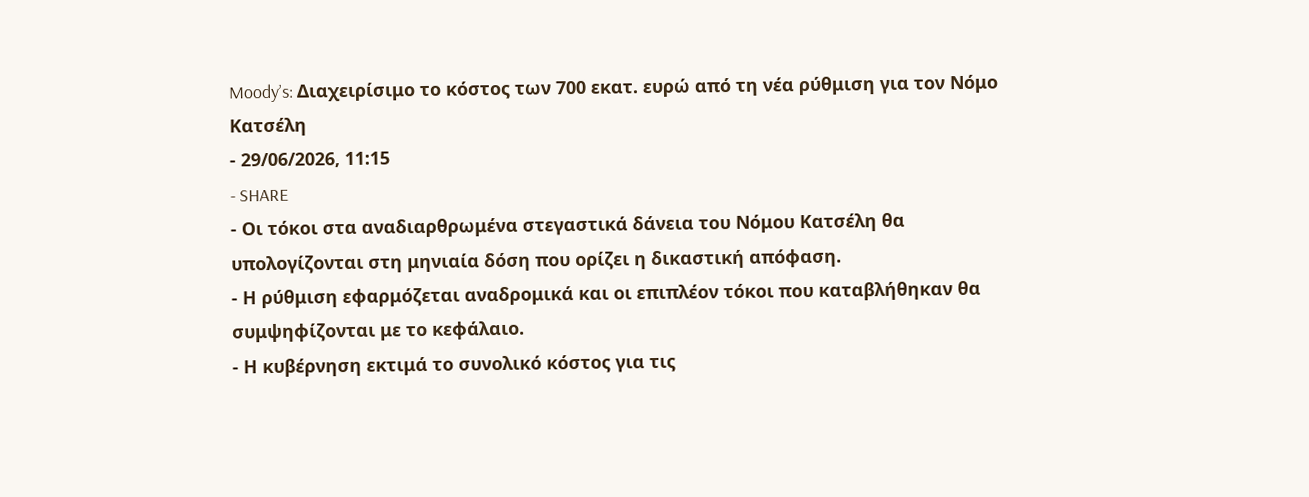Moody’s: Διαχειρίσιμο το κόστος των 700 εκατ. ευρώ από τη νέα ρύθμιση για τον Νόμο Κατσέλη
- 29/06/2026, 11:15
- SHARE
- Οι τόκοι στα αναδιαρθρωμένα στεγαστικά δάνεια του Νόμου Κατσέλη θα υπολογίζονται στη μηνιαία δόση που ορίζει η δικαστική απόφαση.
- Η ρύθμιση εφαρμόζεται αναδρομικά και οι επιπλέον τόκοι που καταβλήθηκαν θα συμψηφίζονται με το κεφάλαιο.
- Η κυβέρνηση εκτιμά το συνολικό κόστος για τις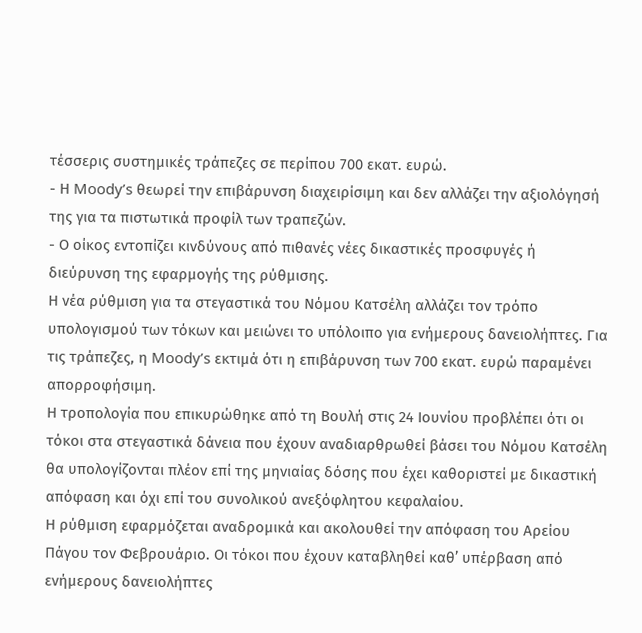τέσσερις συστημικές τράπεζες σε περίπου 700 εκατ. ευρώ.
- Η Moody’s θεωρεί την επιβάρυνση διαχειρίσιμη και δεν αλλάζει την αξιολόγησή της για τα πιστωτικά προφίλ των τραπεζών.
- Ο οίκος εντοπίζει κινδύνους από πιθανές νέες δικαστικές προσφυγές ή διεύρυνση της εφαρμογής της ρύθμισης.
Η νέα ρύθμιση για τα στεγαστικά του Νόμου Κατσέλη αλλάζει τον τρόπο υπολογισμού των τόκων και μειώνει το υπόλοιπο για ενήμερους δανειολήπτες. Για τις τράπεζες, η Moody’s εκτιμά ότι η επιβάρυνση των 700 εκατ. ευρώ παραμένει απορροφήσιμη.
Η τροπολογία που επικυρώθηκε από τη Βουλή στις 24 Ιουνίου προβλέπει ότι οι τόκοι στα στεγαστικά δάνεια που έχουν αναδιαρθρωθεί βάσει του Νόμου Κατσέλη θα υπολογίζονται πλέον επί της μηνιαίας δόσης που έχει καθοριστεί με δικαστική απόφαση και όχι επί του συνολικού ανεξόφλητου κεφαλαίου.
Η ρύθμιση εφαρμόζεται αναδρομικά και ακολουθεί την απόφαση του Αρείου Πάγου τον Φεβρουάριο. Οι τόκοι που έχουν καταβληθεί καθ’ υπέρβαση από ενήμερους δανειολήπτες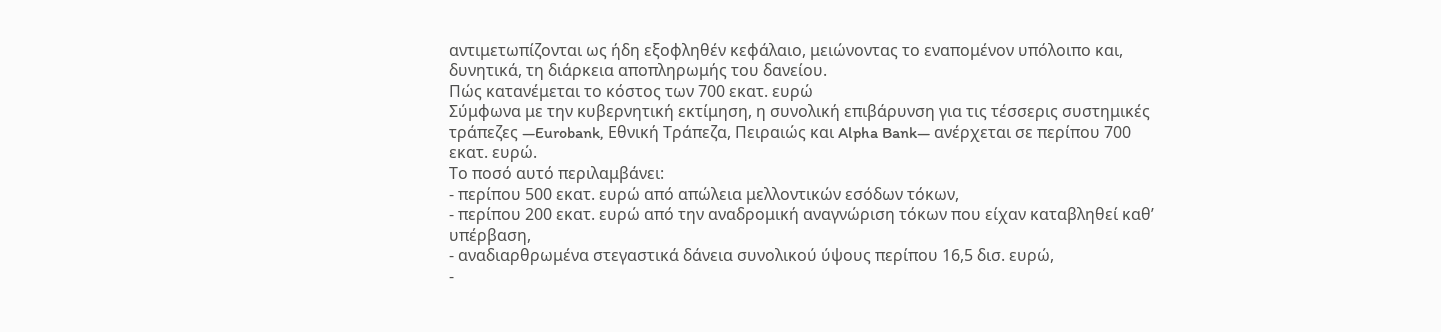αντιμετωπίζονται ως ήδη εξοφληθέν κεφάλαιο, μειώνοντας το εναπομένον υπόλοιπο και, δυνητικά, τη διάρκεια αποπληρωμής του δανείου.
Πώς κατανέμεται το κόστος των 700 εκατ. ευρώ
Σύμφωνα με την κυβερνητική εκτίμηση, η συνολική επιβάρυνση για τις τέσσερις συστημικές τράπεζες —Eurobank, Εθνική Τράπεζα, Πειραιώς και Alpha Bank— ανέρχεται σε περίπου 700 εκατ. ευρώ.
Το ποσό αυτό περιλαμβάνει:
- περίπου 500 εκατ. ευρώ από απώλεια μελλοντικών εσόδων τόκων,
- περίπου 200 εκατ. ευρώ από την αναδρομική αναγνώριση τόκων που είχαν καταβληθεί καθ’ υπέρβαση,
- αναδιαρθρωμένα στεγαστικά δάνεια συνολικού ύψους περίπου 16,5 δισ. ευρώ,
-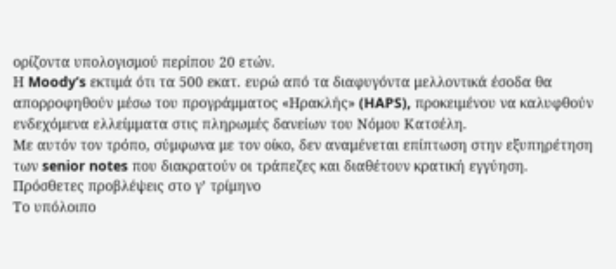ορίζοντα υπολογισμού περίπου 20 ετών.
Η Moody’s εκτιμά ότι τα 500 εκατ. ευρώ από τα διαφυγόντα μελλοντικά έσοδα θα απορροφηθούν μέσω του προγράμματος «Ηρακλής» (HAPS), προκειμένου να καλυφθούν ενδεχόμενα ελλείμματα στις πληρωμές δανείων του Νόμου Κατσέλη.
Με αυτόν τον τρόπο, σύμφωνα με τον οίκο, δεν αναμένεται επίπτωση στην εξυπηρέτηση των senior notes που διακρατούν οι τράπεζες και διαθέτουν κρατική εγγύηση.
Πρόσθετες προβλέψεις στο γ’ τρίμηνο
Το υπόλοιπο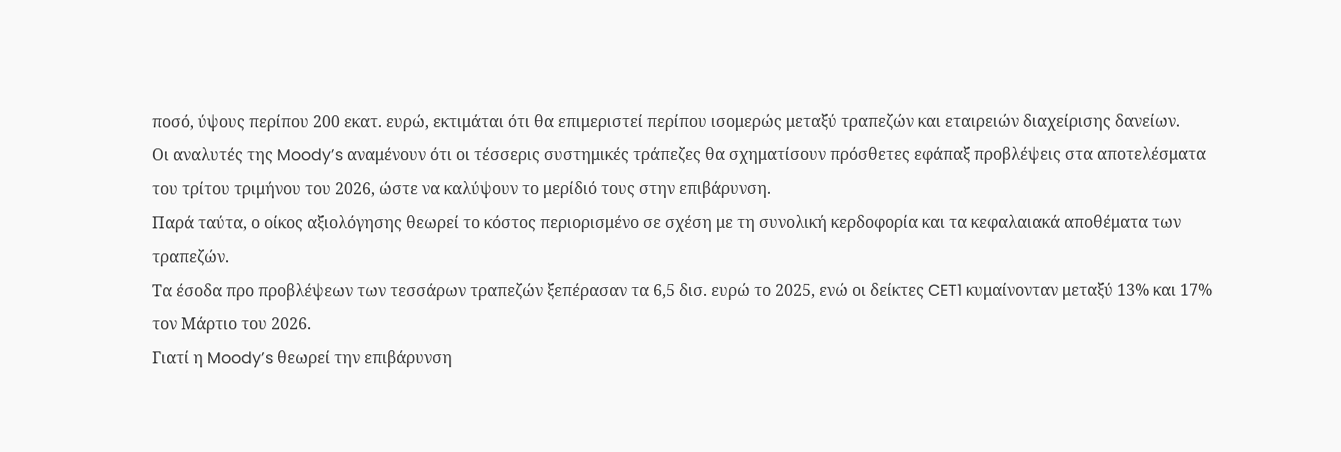ποσό, ύψους περίπου 200 εκατ. ευρώ, εκτιμάται ότι θα επιμεριστεί περίπου ισομερώς μεταξύ τραπεζών και εταιρειών διαχείρισης δανείων.
Οι αναλυτές της Moody’s αναμένουν ότι οι τέσσερις συστημικές τράπεζες θα σχηματίσουν πρόσθετες εφάπαξ προβλέψεις στα αποτελέσματα του τρίτου τριμήνου του 2026, ώστε να καλύψουν το μερίδιό τους στην επιβάρυνση.
Παρά ταύτα, ο οίκος αξιολόγησης θεωρεί το κόστος περιορισμένο σε σχέση με τη συνολική κερδοφορία και τα κεφαλαιακά αποθέματα των τραπεζών.
Τα έσοδα προ προβλέψεων των τεσσάρων τραπεζών ξεπέρασαν τα 6,5 δισ. ευρώ το 2025, ενώ οι δείκτες CET1 κυμαίνονταν μεταξύ 13% και 17% τον Μάρτιο του 2026.
Γιατί η Moody’s θεωρεί την επιβάρυνση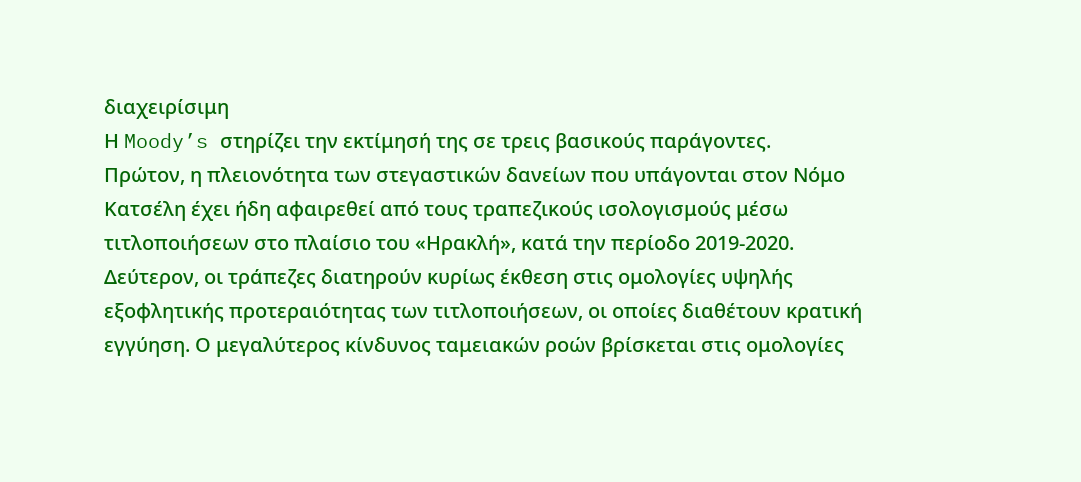διαχειρίσιμη
Η Moody’s στηρίζει την εκτίμησή της σε τρεις βασικούς παράγοντες.
Πρώτον, η πλειονότητα των στεγαστικών δανείων που υπάγονται στον Νόμο Κατσέλη έχει ήδη αφαιρεθεί από τους τραπεζικούς ισολογισμούς μέσω τιτλοποιήσεων στο πλαίσιο του «Ηρακλή», κατά την περίοδο 2019-2020.
Δεύτερον, οι τράπεζες διατηρούν κυρίως έκθεση στις ομολογίες υψηλής εξοφλητικής προτεραιότητας των τιτλοποιήσεων, οι οποίες διαθέτουν κρατική εγγύηση. Ο μεγαλύτερος κίνδυνος ταμειακών ροών βρίσκεται στις ομολογίες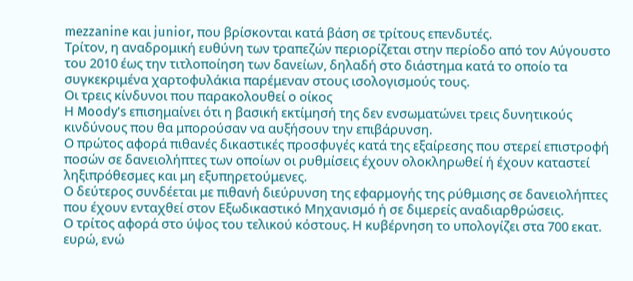mezzanine και junior, που βρίσκονται κατά βάση σε τρίτους επενδυτές.
Τρίτον, η αναδρομική ευθύνη των τραπεζών περιορίζεται στην περίοδο από τον Αύγουστο του 2010 έως την τιτλοποίηση των δανείων, δηλαδή στο διάστημα κατά το οποίο τα συγκεκριμένα χαρτοφυλάκια παρέμεναν στους ισολογισμούς τους.
Οι τρεις κίνδυνοι που παρακολουθεί ο οίκος
Η Moody’s επισημαίνει ότι η βασική εκτίμησή της δεν ενσωματώνει τρεις δυνητικούς κινδύνους που θα μπορούσαν να αυξήσουν την επιβάρυνση.
Ο πρώτος αφορά πιθανές δικαστικές προσφυγές κατά της εξαίρεσης που στερεί επιστροφή ποσών σε δανειολήπτες των οποίων οι ρυθμίσεις έχουν ολοκληρωθεί ή έχουν καταστεί ληξιπρόθεσμες και μη εξυπηρετούμενες.
Ο δεύτερος συνδέεται με πιθανή διεύρυνση της εφαρμογής της ρύθμισης σε δανειολήπτες που έχουν ενταχθεί στον Εξωδικαστικό Μηχανισμό ή σε διμερείς αναδιαρθρώσεις.
Ο τρίτος αφορά στο ύψος του τελικού κόστους. Η κυβέρνηση το υπολογίζει στα 700 εκατ. ευρώ, ενώ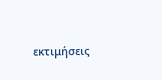εκτιμήσεις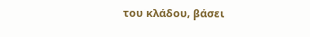του κλάδου, βάσει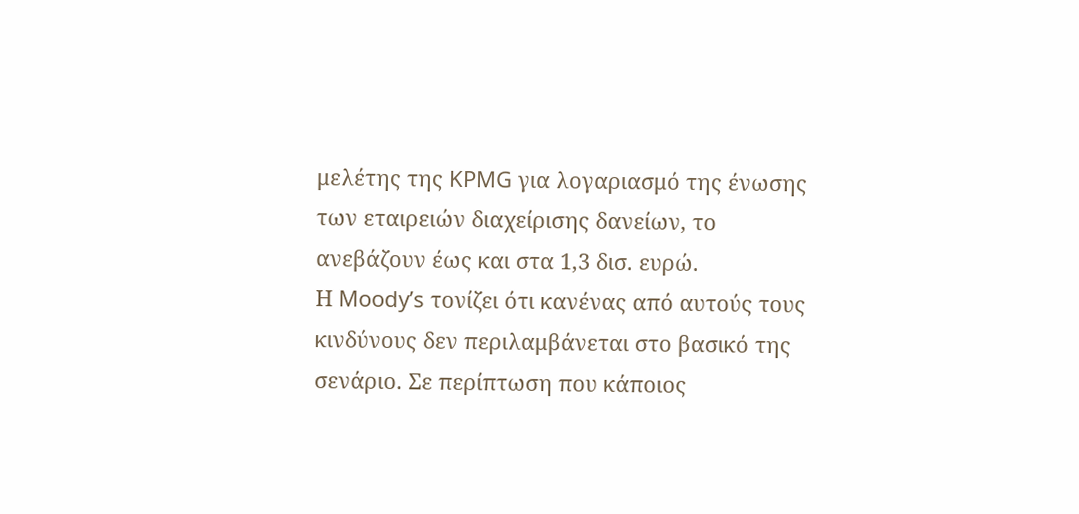μελέτης της KPMG για λογαριασμό της ένωσης των εταιρειών διαχείρισης δανείων, το ανεβάζουν έως και στα 1,3 δισ. ευρώ.
Η Moody’s τονίζει ότι κανένας από αυτούς τους κινδύνους δεν περιλαμβάνεται στο βασικό της σενάριο. Σε περίπτωση που κάποιος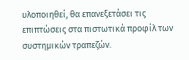υλοποιηθεί, θα επανεξετάσει τις επιπτώσεις στα πιστωτικά προφίλ των συστημικών τραπεζών.